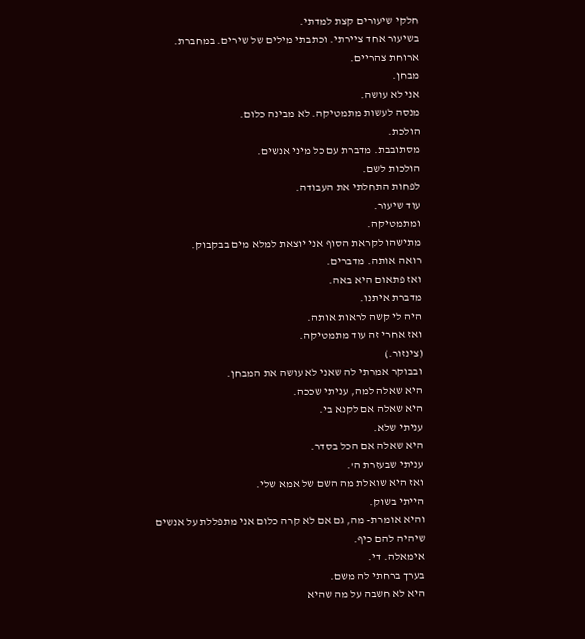חלקי שיעורים קצת למדתי.
בשיעור אחד ציירתי. וכתבתי מילים של שירים. במחברת.
ארוחת צהריים.
מבחן.
אני לא עושה.
מנסה לעשות מתמטיקה. לא מבינה כלום.
הולכת.
מסתובבת. מדברת עם כל מיני אנשים.
הולכות לשם.
לפחות התחלתי את העבודה.
עוד שיעור.
ומתמטיקה.
מתישהו לקראת הסוף אני יוצאת למלא מים בבקבוק.
רואה אותה. מדברים.
ואז פתאום היא באה.
מדברת איתנו.
היה לי קשה לראות אותה.
ואז אחרי זה עוד מתמטיקה.
(צינזור.)
ובבוקר אמרתי לה שאני לא עושה את המבחן.
היא שאלה למה, עניתי שככה.
היא שאלה אם לקנא בי.
עניתי שלא.
היא שאלה אם הכל בסדר.
עניתי שבעזרת ה'.
ואז היא שואלת מה השם של אמא שלי.
הייתי בשוק.
והיא אומרת- מה, גם אם לא קרה כלום אני מתפללת על אנשים שיהיה להם כיף.
אימאלה. די.
בערך ברחתי לה משם.
היא לא חשבה על מה שהיא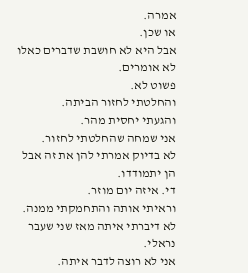אמרה.
או שכן.
אבל היא לא חושבת שדברים כאלו לא אומרים.
פשוט לא.
והחלטתי לחזור הביתה.
והגעתי יחסית מהר.
אני שמחה שהחלטתי לחזור.
לא בדיוק אמרתי להן את זה אבל הן יתמודדו.
די. איזה יום מוזר.
וראיתי אותה והתחמקתי ממנה.
לא דיברתי איתה מאז שני שעבר נראלי.
אני לא רוצה לדבר איתה.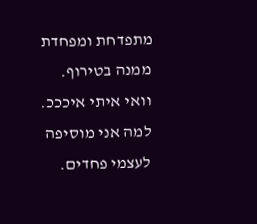מתפדחת ומפחדת ממנה בטירוף.
וואי איתי איכככ.
למה אני מוסיפה לעצמי פחדים.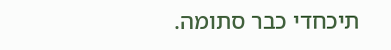תיכחדי כבר סתומה.